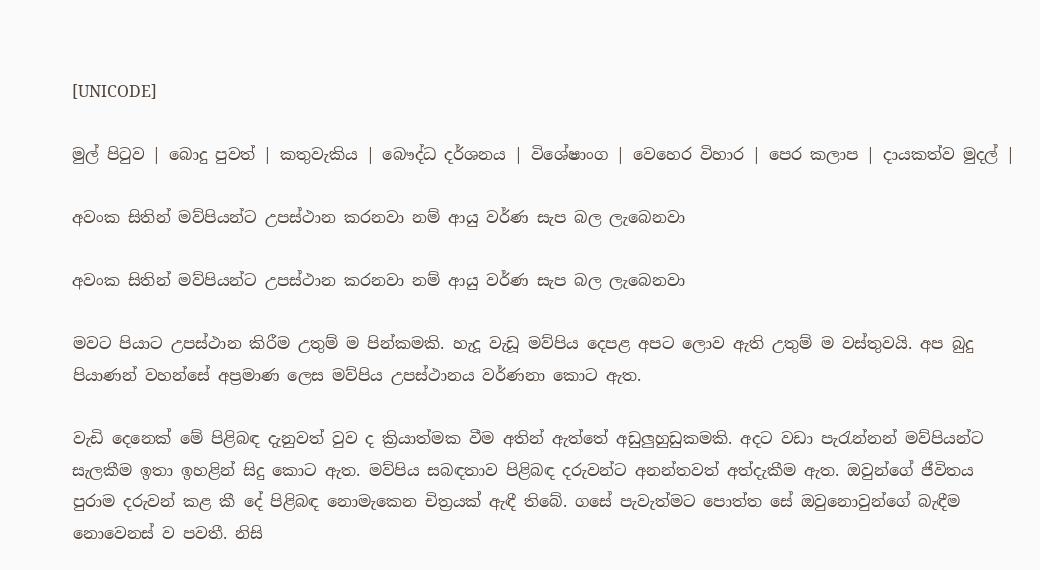[UNICODE]

මුල් පිටුව | බොදු පුවත් | කතුවැකිය | බෞද්ධ දර්ශනය | විශේෂාංග | වෙහෙර විහාර | පෙර කලාප | දායකත්ව මුදල් |

අවංක සිතින් මව්පියන්ට උපස්ථාන කරනවා නම් ආයු වර්ණ සැප බල ලැබෙනවා

අවංක සිතින් මව්පියන්ට උපස්ථාන කරනවා නම් ආයු වර්ණ සැප බල ලැබෙනවා

මවට පියාට උපස්ථාන කිරීම උතුම් ම පින්කමකි. හැදූ වැඩූ මව්පිය දෙපළ අපට ලොව ඇති උතුම් ම වස්තුවයි. අප බුදු පියාණන් වහන්සේ අප්‍රමාණ ලෙස මව්පිය උපස්ථානය වර්ණනා කොට ඇත.

වැඩි දෙනෙක් මේ පිළිබඳ දැනුවත් වුව ද ක්‍රියාත්මක වීම අතින් ඇත්තේ අඩුලුහුඩුකමකි. අදට වඩා පැරැන්නන් මව්පියන්ට සැලකීම ඉතා ඉහළින් සිදු කොට ඇත. මව්පිය සබඳතාව පිළිබඳ දරුවන්ට අනන්තවත් අත්දැකීම ඇත. ඔවුන්ගේ ජීවිතය පුරාම දරුවන් කළ කී දේ පිළිබඳ නොමැකෙන චිත්‍රයක් ඇඳී තිබේ. ගසේ පැවැත්මට පොත්ත සේ ඔවුනොවුන්ගේ බැඳීම නොවෙනස් ව පවතී. නිසි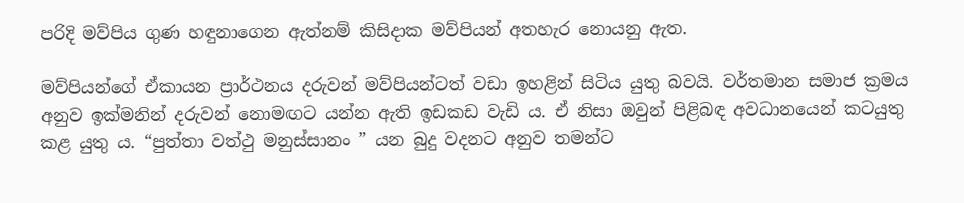පරිදි මව්පිය ගුණ හඳුනාගෙන ඇත්නම් කිසිදාක මව්පියන් අතහැර නොයනු ඇත.

මව්පියන්ගේ ඒකායන ප්‍රාර්ථනය දරුවන් මව්පියන්ටත් වඩා ඉහළින් සිටිය යුතු බවයි. වර්තමාන සමාජ ක්‍රමය අනුව ඉක්මනින් දරුවන් නොමඟට යන්න ඇති ඉඩකඩ වැඩි ය. ඒ නිසා ඔවුන් පිළිබඳ අවධානයෙන් කටයුතු කළ යුතු ය. “පුත්තා වත්ථු මනුස්සානං ” යන බුදු වදනට අනුව තමන්ට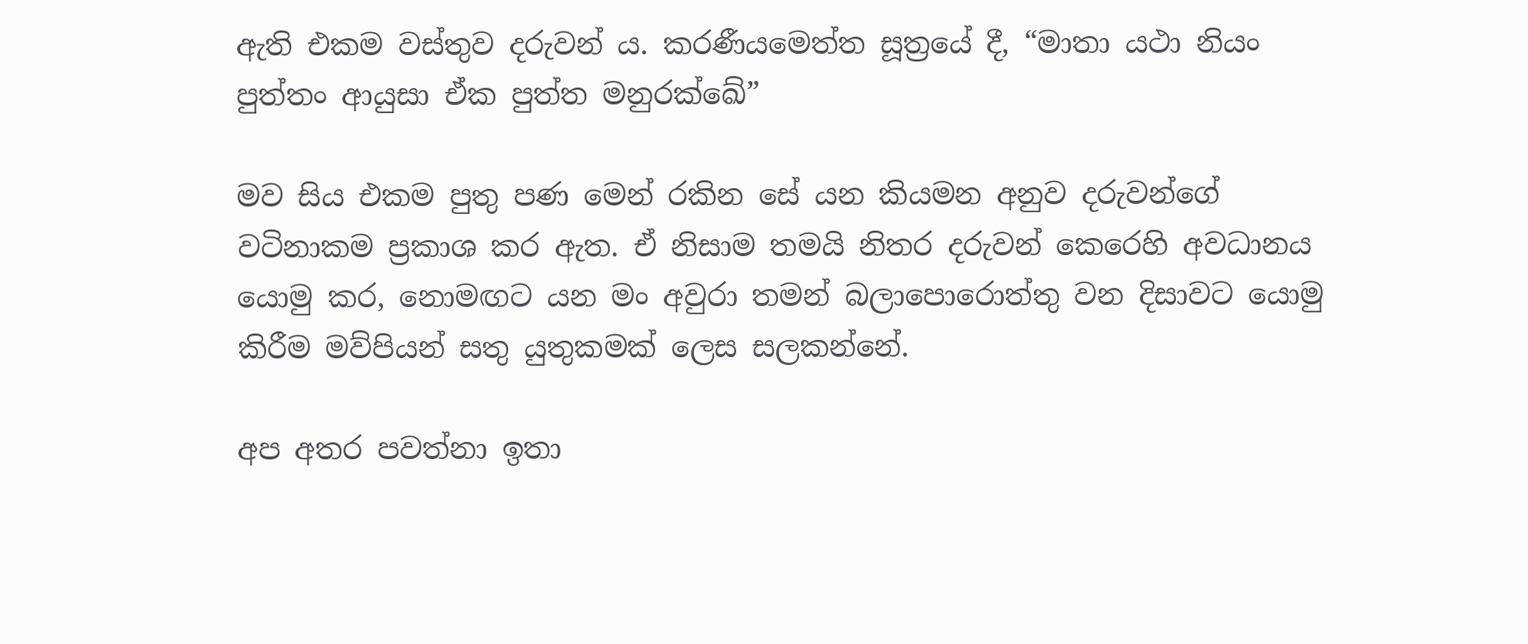ඇති එකම වස්තුව දරුවන් ය. කරණීයමෙත්ත සූත්‍රයේ දී, “මාතා යථා නියං පුත්තං ආයුසා ඒක පුත්ත මනුරක්ඛේ”

මව සිය එකම පුතු පණ මෙන් රකින සේ යන කියමන අනුව දරුවන්ගේ වටිනාකම ප්‍රකාශ කර ඇත. ඒ නිසාම තමයි නිතර දරුවන් කෙරෙහි අවධානය යොමු කර, නොමඟට යන මං අවුරා තමන් බලාපොරොත්තු වන දිසාවට යොමු කිරීම මව්පියන් සතු යුතුකමක් ලෙස සලකන්නේ.

අප අතර පවත්නා ඉතා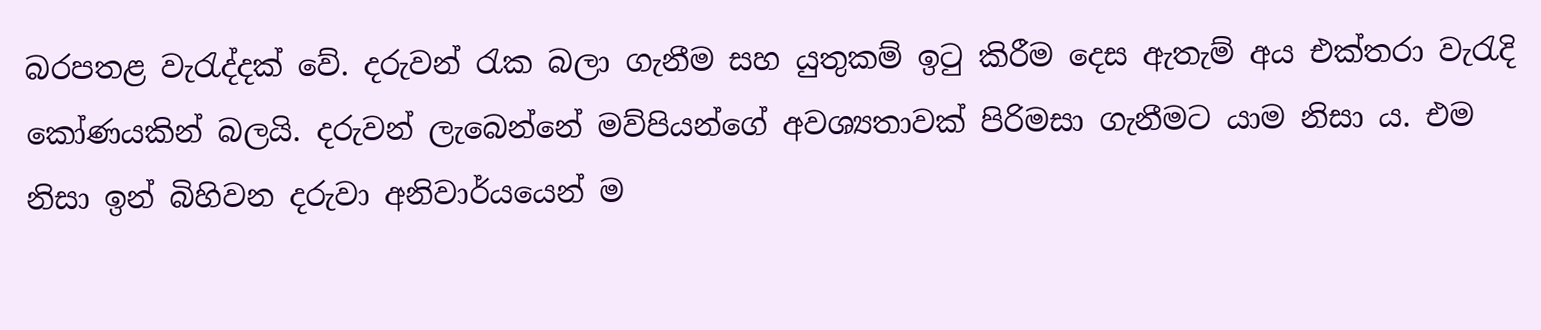බරපතළ වැරැද්දක් වේ. දරුවන් රැක බලා ගැනීම සහ යුතුකම් ඉටු කිරීම දෙස ඇතැම් අය එක්තරා වැරැදි කෝණයකින් බලයි. දරුවන් ලැබෙන්නේ මව්පියන්ගේ අවශ්‍යතාවක් පිරිමසා ගැනීමට යාම නිසා ය. එම නිසා ඉන් බිහිවන දරුවා අනිවාර්යයෙන් ම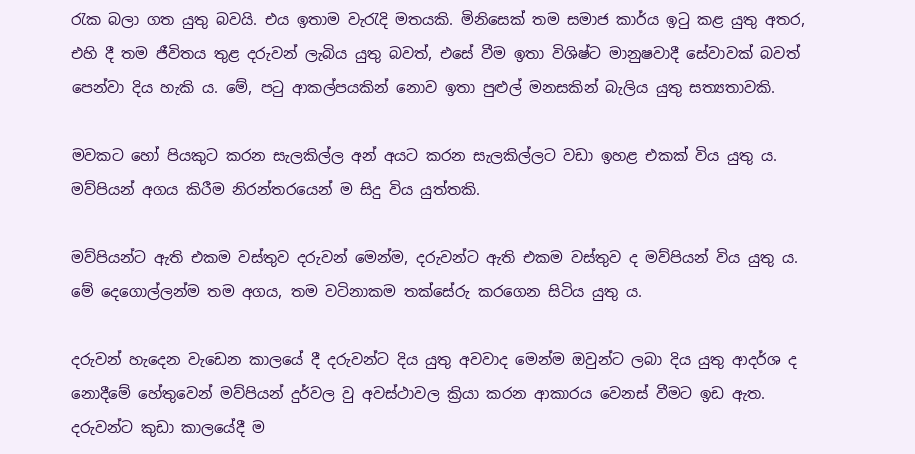රැක බලා ගත යුතු බවයි. එය ඉතාම වැරැදි මතයකි. මිනිසෙක් තම සමාජ කාර්ය ඉටු කළ යුතු අතර, එහි දී තම ජීවිතය තුළ දරුවන් ලැබිය යුතු බවත්, එසේ වීම ඉතා විශිෂ්ට මානුෂවාදී සේවාවක් බවත් පෙන්වා දිය හැකි ය. මේ, පටු ආකල්පයකින් නොව ඉතා පුළුල් මනසකින් බැලිය යුතු සත්‍යතාවකි.

මවකට හෝ පියකුට කරන සැලකිල්ල අන් අයට කරන සැලකිල්ලට වඩා ඉහළ එකක් විය යුතු ය. මව්පියන් අගය කිරීම නිරන්තරයෙන් ම සිදු විය යුත්තකි.

මව්පියන්ට ඇති එකම වස්තුව දරුවන් මෙන්ම, දරුවන්ට ඇති එකම වස්තුව ද මව්පියන් විය යුතු ය. මේ දෙගොල්ලන්ම තම අගය, තම වටිනාකම තක්සේරු කරගෙන සිටිය යුතු ය.

දරුවන් හැදෙන වැඩෙන කාලයේ දී දරුවන්ට දිය යුතු අවවාද මෙන්ම ඔවුන්ට ලබා දිය යුතු ආදර්ශ ද නොදීමේ හේතුවෙන් මව්පියන් දුර්වල වු අවස්ථාවල ක්‍රියා කරන ආකාරය වෙනස් වීමට ඉඩ ඇත. දරුවන්ට කුඩා කාලයේදී ම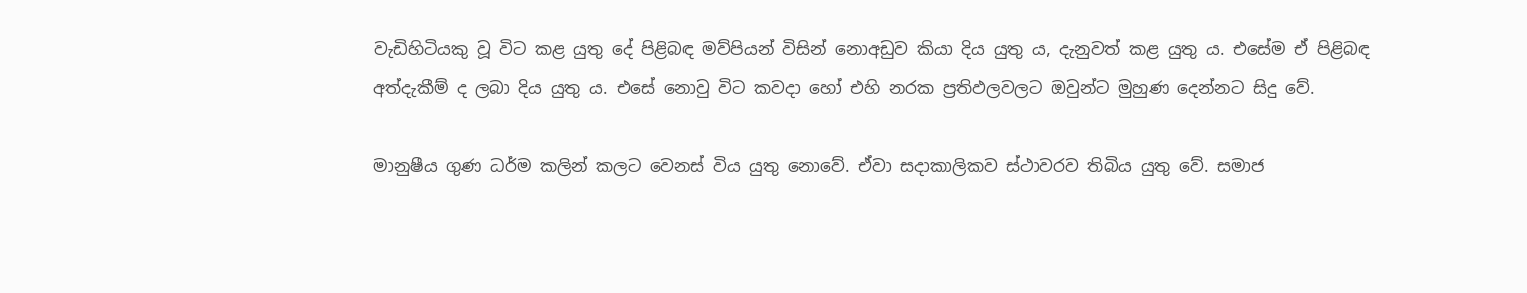වැඩිහිටියකු වූ විට කළ යුතු දේ පිළිබඳ මව්පියන් විසින් නොඅඩුව කියා දිය යුතු ය, දැනුවත් කළ යුතු ය. එසේම ඒ පිළිබඳ අත්දැකීම් ද ලබා දිය යුතු ය. එසේ නොවු විට කවදා හෝ එහි නරක ප්‍රතිඵලවලට ඔවුන්ට මුහුණ දෙන්නට සිදු වේ.

මානුෂීය ගුණ ධර්ම කලින් කලට වෙනස් විය යුතු නොවේ. ඒවා සදාකාලිකව ස්ථාවරව තිබිය යුතු වේ. සමාජ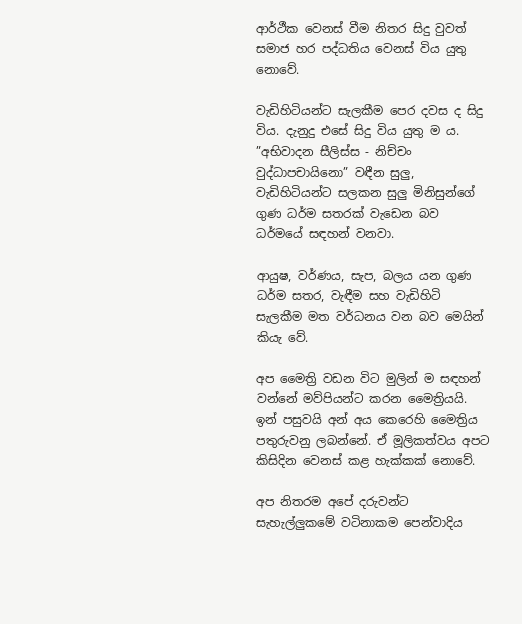ආර්ථීක වෙනස් වීම නිතර සිදු වුවත් සමාජ හර පද්ධතිය වෙනස් විය යුතු නොවේ.

වැඩිහිටියන්ට සැලකීම පෙර දවස ද සිදු විය. දැනුදු එසේ සිදු විය යුතු ම ය. ”අභිවාදන සීලිස්ස - නිච්චං වුද්ධාපචායිනො” වඳීන සුලු, වැඩිහිටියන්ට සලකන සුලු මිනිසුන්ගේ ගුණ ධර්ම සතරක් වැඩෙන බව ධර්මයේ සඳහන් වනවා.

ආයුෂ, වර්ණය, සැප, බලය යන ගුණ ධර්ම සතර, වැඳීම සහ වැඩිහිටි සැලකීම මත වර්ධනය වන බව මෙයින් කියැ වේ.

අප මෛත්‍රි වඩන විට මුලින් ම සඳහන් වන්නේ මව්පියන්ට කරන මෛත්‍රියයි. ඉන් පසුවයි අන් අය කෙරෙහි මෛත්‍රිය පතුරුවනු ලබන්නේ. ඒ මූලිකත්වය අපට කිසිදින වෙනස් කළ හැක්කක් නොවේ.

අප නිතරම අපේ දරුවන්ට සැහැල්ලුකමේ වටිනාකම පෙන්වාදිය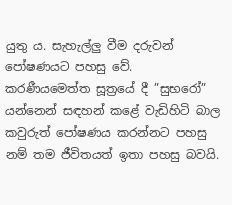යුතු ය. සැහැල්ලු වීම දරුවන් පෝෂණයට පහසු වේ. කරණීයමෙත්ත සූත්‍රයේ දී ”සුභරෝ” යන්නෙන් සඳහන් කළේ වැඩිහිටි බාල කවුරුත් පෝෂණය කරන්නට පහසු නම් තම ජීවිතයත් ඉතා පහසු බවයි.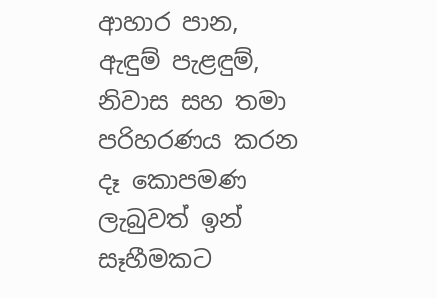ආහාර පාන, ඇඳුම් පැළඳුම්, නිවාස සහ තමා පරිහරණය කරන දෑ කොපමණ ලැබුවත් ඉන් සෑහීමකට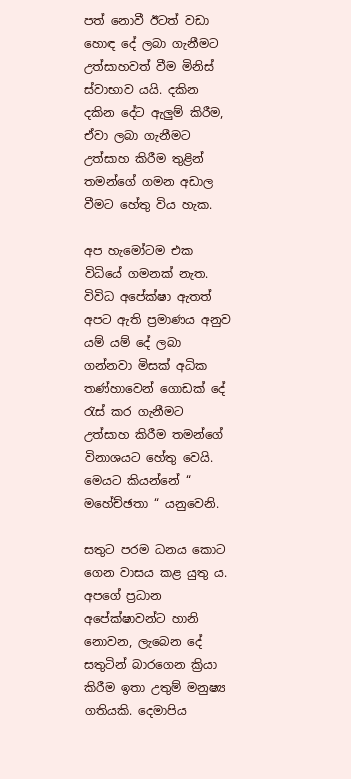පත් නොවී ඊටත් වඩා හොඳ දේ ලබා ගැනීමට උත්සාහවත් වීම මිනිස් ස්වාභාව යයි. දකින දකින දේට ඇලුම් කිරීම, ඒවා ලබා ගැනීමට උත්සාහ කිරීම තුළින් තමන්ගේ ගමන අඩාල වීමට හේතු විය හැක.

අප හැමෝටම එක විධියේ ගමනක් නැත. විවිධ අපේක්ෂා ඇතත් අපට ඇති ප්‍රමාණය අනුව යම් යම් දේ ලබා ගන්නවා මිසක් අධික තණ්හාවෙන් ගොඩක් දේ රැස් කර ගැනීමට උත්සාහ කිරීම තමන්ගේ විනාශයට හේතු වෙයි. මෙයට කියන්නේ “ මහේච්ඡතා “ යනුවෙනි.

සතුට පරම ධනය කොට ගෙන වාසය කළ යුතු ය. අපගේ ප්‍රධාන අපේක්ෂාවන්ට හානි නොවන, ලැබෙන දේ සතුටින් බාරගෙන ක්‍රියා කිරීම ඉතා උතුම් මනුෂ්‍ය ගතියකි. දෙමාපිය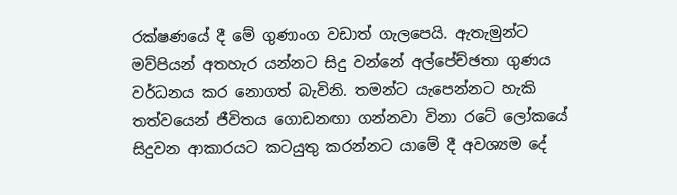රක්ෂණයේ දී මේ ගුණාංග වඩාත් ගැලපෙයි. ඇතැමුන්ට මව්පියන් අතහැර යන්නට සිදු වන්නේ අල්පේච්ඡතා ගුණය වර්ධනය කර නොගත් බැවිනි. තමන්ට යැපෙන්නට හැකි තත්වයෙන් ජීවිතය ගොඩනඟා ගන්නවා විනා රටේ ලෝකයේ සිදුවන ආකාරයට කටයුතු කරන්නට යාමේ දී අවශ්‍යම දේ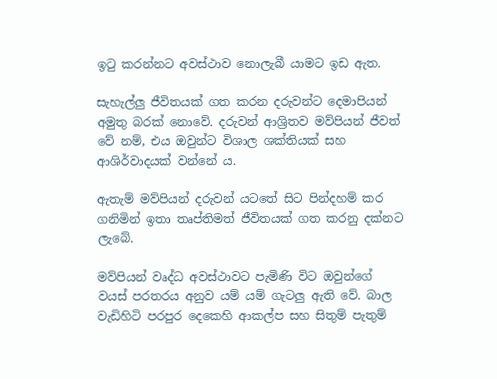ඉටු කරන්නට අවස්ථාව නොලැබී යාමට ඉඩ ඇත.

සැහැල්ලු ජීවිතයක් ගත කරන දරුවන්ට දෙමාපියන් අමුතු බරක් නොවේ. දරුවන් ආශ්‍රිතව මව්පියන් ජීවත් වේ නම්, එය ඔවුන්ට විශාල ශක්තියක් සහ ආශිර්වාදයක් වන්නේ ය.

ඇතැම් මව්පියන් දරුවන් යටතේ සිට පින්දහම් කර ගනිමින් ඉතා තෘප්තිමත් ජීවිතයක් ගත කරනු දක්නට ලැබේ.

මව්පියන් වෘද්ධ අවස්ථාවට පැමිණි විට ඔවුන්ගේ වයස් පරතරය අනුව යම් යම් ගැටලු ඇති වේ. බාල වැඩිහිටි පරපුර දෙකෙහි ආකල්ප සහ සිතුම් පැතුම්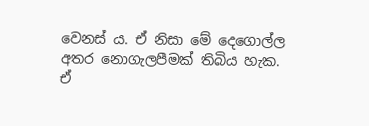වෙනස් ය. ඒ නිසා මේ දෙගොල්ල අතර නොගැලපීමක් තිබිය හැක. ඒ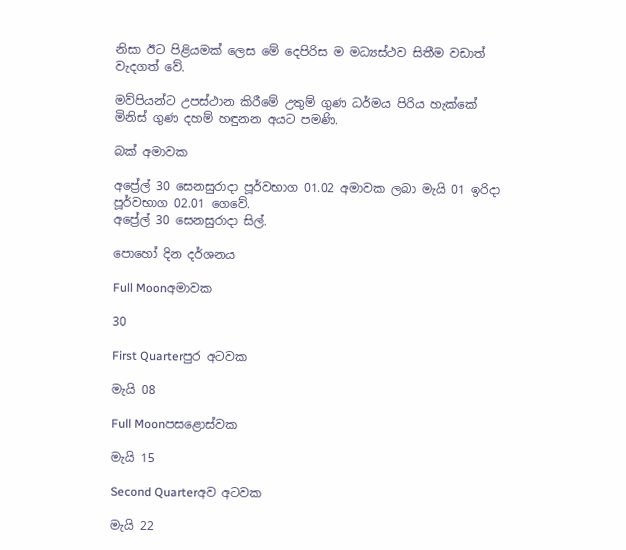නිසා ඊට පිළියමක් ලෙස මේ දෙපිරිස ම මධ්‍යස්ථව සිතීම වඩාත් වැදගත් වේ.

මව්පියන්ට උපස්ථාන කිරීමේ උතුම් ගුණ ධර්මය පිරිය හැක්කේ මිනිස් ගුණ දහම් හඳුනන අයට පමණි.

බක් අමාවක

අප්‍රේල් 30 සෙනසුරාදා පූර්වභාග 01.02 අමාවක ලබා මැයි 01 ඉරිදා පූර්වභාග 02.01 ගෙවේ.
අප්‍රේල් 30 සෙනසුරාදා සිල්.

පොහෝ දින දර්ශනය

Full Moonඅමාවක

30

First Quarterපුර අටවක

මැයි 08

Full Moonපසළොස්වක

මැයි 15

Second Quarterඅව අටවක

මැයි 22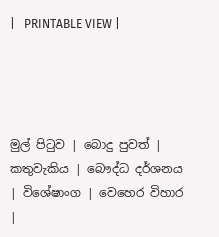|   PRINTABLE VIEW |




මුල් පිටුව | බොදු පුවත් | කතුවැකිය | බෞද්ධ දර්ශනය | විශේෂාංග | වෙහෙර විහාර |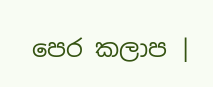පෙර කලාප |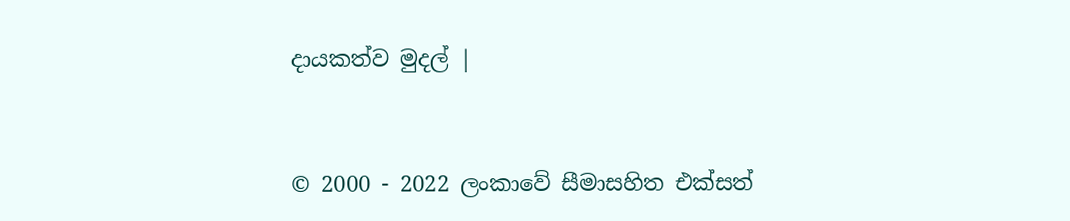දායකත්ව මුදල් |



© 2000 - 2022 ලංකාවේ සීමාසහිත එක්සත්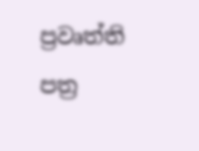ප්‍රවෘත්ති පත්‍ර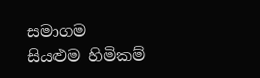සමාගම
සියළුම හිමිකම්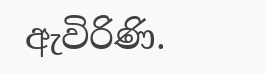ඇවිරිණි.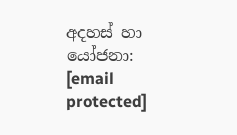අදහස් හා යෝජනා: [email protected]